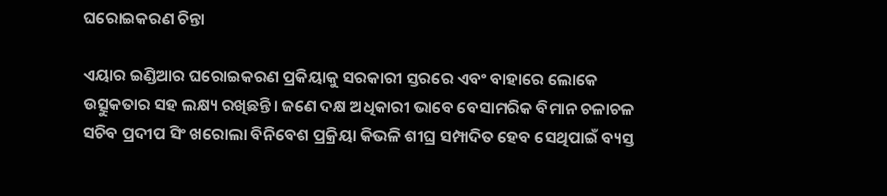ଘରୋଇକରଣ ଚିନ୍ତା

ଏୟାର ଇଣ୍ଡିଆର ଘରୋଇକରଣ ପ୍ରକିୟାକୁ ସରକାରୀ ସ୍ତରରେ ଏବଂ ବାହାରେ ଲୋକେ ଉତ୍ସୁକତାର ସହ ଲକ୍ଷ୍ୟ ରଖିଛନ୍ତି। ଜଣେ ଦକ୍ଷ ଅଧିକାରୀ ଭାବେ ବେସାମରିକ ବିମାନ ଚଳାଚଳ ସଚିବ ପ୍ରଦୀପ ସିଂ ଖରୋଲା ବିନିବେଶ ପ୍ରକ୍ରିୟା କିଭଳି ଶୀଘ୍ର ସମ୍ପାଦିତ ହେବ ସେଥିପାଇଁ ବ୍ୟସ୍ତ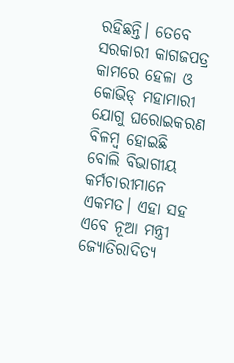ରହିଛନ୍ତି। ତେବେ ସରକାରୀ କାଗଜପତ୍ର କାମରେ ହେଳା ଓ କୋଭିଡ୍‌ ମହାମାରୀ ଯୋଗୁ ଘରୋଇକରଣ ବିଳମ୍ବ ହୋଇଛି ବୋଲି ବିଭାଗୀୟ କର୍ମଚାରୀମାନେ ଏକମତ। ଏହା ସହ ଏବେ ନୂଆ ମନ୍ତ୍ରୀ ଜ୍ୟୋତିରାଦିତ୍ୟ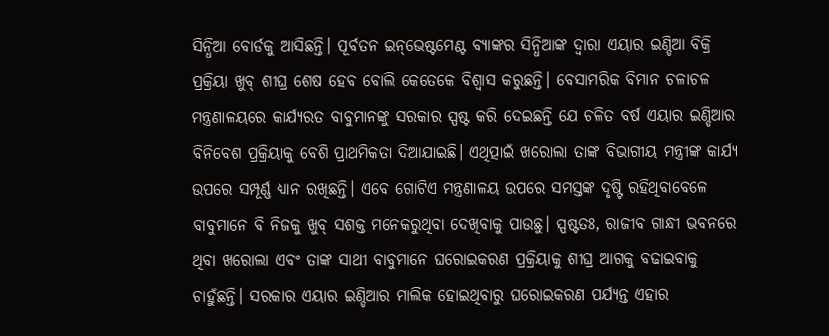ସିନ୍ଧିଆ ବୋର୍ଡକୁ ଆସିଛନ୍ତି। ପୂର୍ବତନ ଇନ୍‌ଭେଷ୍ଟମେଣ୍ଟ ବ୍ୟାଙ୍କର ସିନ୍ଧିଆଙ୍କ ଦ୍ୱାରା ଏୟାର ଇଣ୍ଡିଆ ବିକ୍ରି ପ୍ରକ୍ରିୟା ଖୁବ୍‌ ଶୀଘ୍ର ଶେଷ ହେବ ବୋଲି କେତେକେ ବିଶ୍ୱାସ କରୁଛନ୍ତି। ବେସାମରିକ ବିମାନ ଚଳାଚଳ ମନ୍ତ୍ରଣାଳୟରେ କାର୍ଯ୍ୟରତ ବାବୁମାନଙ୍କୁ ସରକାର ସ୍ପଷ୍ଟ କରି ଦେଇଛନ୍ତି ଯେ ଚଳିତ ବର୍ଷ ଏୟାର ଇଣ୍ଡିଆର ବିନିବେଶ ପ୍ରକ୍ରିୟାକୁ ବେଶି ପ୍ରାଥମିକତା ଦିଆଯାଇଛି। ଏଥିତ୍ପାଇଁ ଖରୋଲା ତାଙ୍କ ବିଭାଗୀୟ ମନ୍ତ୍ରୀଙ୍କ କାର୍ଯ୍ୟ ଉପରେ ସମ୍ପୂର୍ଣ୍ଣ ଧ୍ୟାନ ରଖିଛନ୍ତି। ଏବେ ଗୋଟିଏ ମନ୍ତ୍ରଣାଳୟ ଉପରେ ସମସ୍ତଙ୍କ ଦୃଷ୍ଟି ରହିଥିବାବେଳେ ବାବୁମାନେ ବି ନିଜକୁ ଖୁବ୍‌ ସଶକ୍ତ ମନେକରୁଥିବା ଦେଖିବାକୁ ପାଉଛୁ। ସ୍ପଷ୍ଟତଃ, ରାଜୀବ ଗାନ୍ଧୀ ଭବନରେ ଥିବା ଖରୋଲା ଏବଂ ତାଙ୍କ ସାଥୀ ବାବୁମାନେ ଘରୋଇକରଣ ପ୍ରକ୍ରିୟାକୁ ଶୀଘ୍ର ଆଗକୁ ବଢାଇବାକୁ ଚାହୁଁଛନ୍ତି। ସରକାର ଏୟାର ଇଣ୍ଡିଆର ମାଲିକ ହୋଇଥିବାରୁ ଘରୋଇକରଣ ପର୍ଯ୍ୟନ୍ତ ଏହାର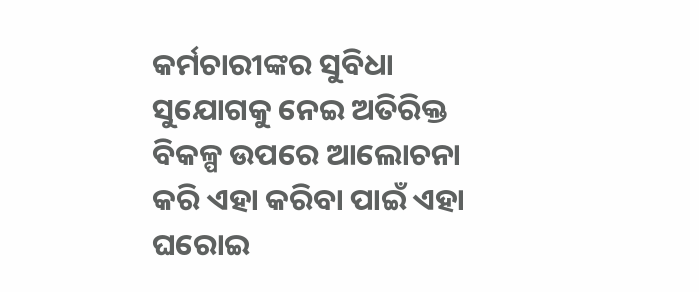କର୍ମଚାରୀଙ୍କର ସୁବିଧା ସୁଯୋଗକୁ ନେଇ ଅତିରିକ୍ତ ବିକଳ୍ପ ଉପରେ ଆଲୋଚନା କରି ଏହା କରିବା ପାଇଁ ଏହା ଘରୋଇ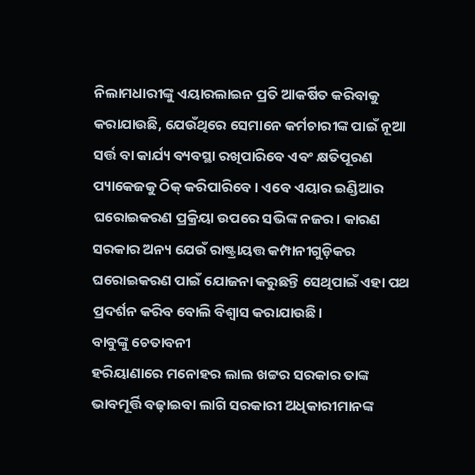ନିଲାମଧାରୀଙ୍କୁ ଏୟାରଲାଇନ ପ୍ରତି ଆକର୍ଷିତ କରିବାକୁ କରାଯାଉଛି, ଯେଉଁଥିରେ ସେମାନେ କର୍ମଚାରୀଙ୍କ ପାଇଁ ନୂଆ ସର୍ତ୍ତ ବା କାର୍ଯ୍ୟ ବ୍ୟବସ୍ଥା ରଖିପାରିବେ ଏବଂ କ୍ଷତିପୂରଣ ପ୍ୟାକେଜକୁ ଠିକ୍‌ କରିପାରିବେ। ଏବେ ଏୟାର ଇଣ୍ଡିଆର ଘରୋଇକରଣ ପ୍ରକ୍ରିୟା ଉପରେ ସଭିଙ୍କ ନଜର। କାରଣ ସରକାର ଅନ୍ୟ ଯେଉଁ ରାଷ୍ଟ୍ରାୟତ୍ତ କମ୍ପାନୀଗୁଡ଼ିକର ଘରୋଇକରଣ ପାଇଁ ଯୋଜନା କରୁଛନ୍ତି ସେଥିପାଇଁ ଏହା ପଥ ପ୍ରଦର୍ଶନ କରିବ ବୋଲି ବିଶ୍ୱାସ କରାଯାଉଛି।
ବାବୁଙ୍କୁ ଚେତାବନୀ
ହରିୟାଣାରେ ମନୋହର ଲାଲ ଖଟ୍ଟର ସରକାର ତାଙ୍କ ଭାବମୂର୍ତ୍ତି ବଢ଼ାଇବା ଲାଗି ସରକାରୀ ଅଧିକାରୀମାନଙ୍କ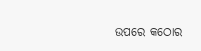ଉପରେ କଠୋର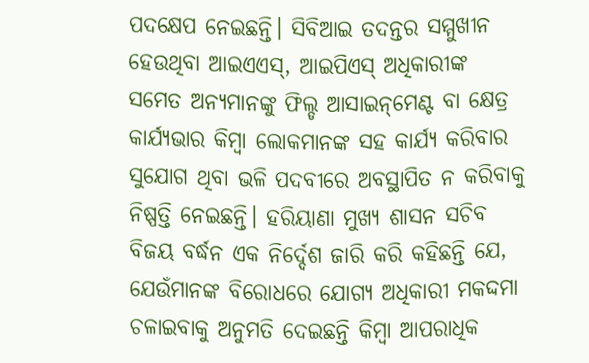ପଦକ୍ଷେପ ନେଇଛନ୍ତି। ସିବିଆଇ ତଦନ୍ତର ସମ୍ମୁଖୀନ ହେଉଥିବା ଆଇଏଏସ୍‌, ଆଇପିଏସ୍‌ ଅଧିକାରୀଙ୍କ ସମେତ ଅନ୍ୟମାନଙ୍କୁ ଫିଲ୍ଡ ଆସାଇନ୍‌ମେଣ୍ଟ ବା କ୍ଷେତ୍ର କାର୍ଯ୍ୟଭାର କିମ୍ବା ଲୋକମାନଙ୍କ ସହ କାର୍ଯ୍ୟ କରିବାର ସୁଯୋଗ ଥିବା ଭଳି ପଦବୀରେ ଅବସ୍ଥାପିତ ନ କରିବାକୁ ନିଷ୍ପତ୍ତି ନେଇଛନ୍ତି। ହରିୟାଣା ମୁଖ୍ୟ ଶାସନ ସଚିବ ବିଜୟ ବର୍ଦ୍ଧନ ଏକ ନିର୍ଦ୍ଦେଶ ଜାରି କରି କହିଛନ୍ତି ଯେ, ଯେଉଁମାନଙ୍କ ବିରୋଧରେ ଯୋଗ୍ୟ ଅଧିକାରୀ ମକଦ୍ଦମା ଚଳାଇବାକୁ ଅନୁମତି ଦେଇଛନ୍ତି କିମ୍ବା ଆପରାଧିକ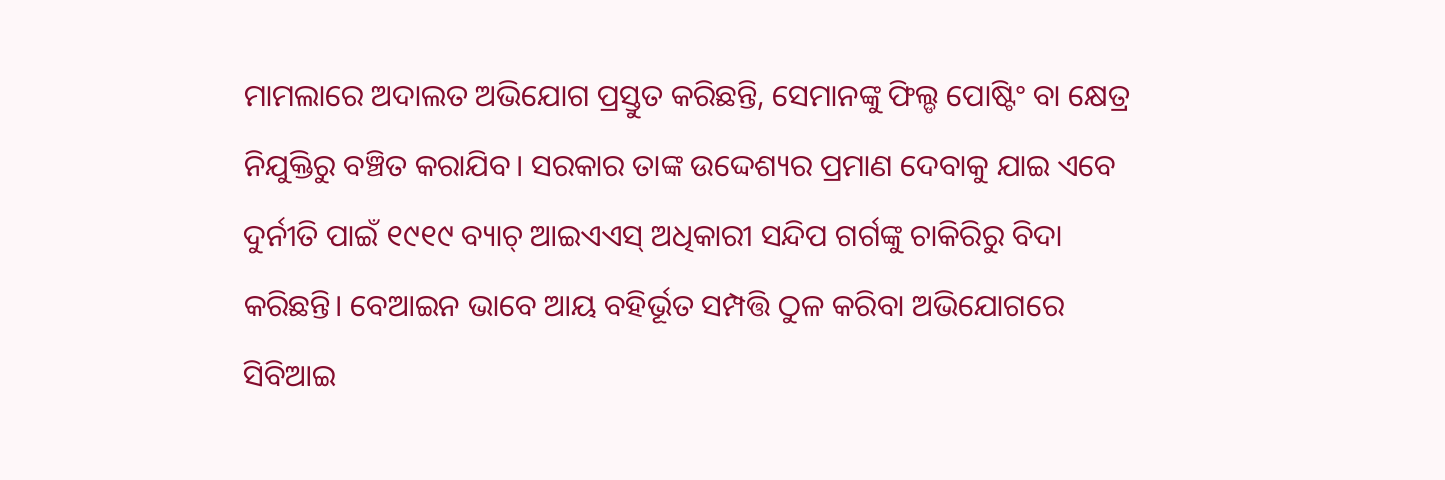ମାମଲାରେ ଅଦାଲତ ଅଭିଯୋଗ ପ୍ରସ୍ତୁତ କରିଛନ୍ତି, ସେମାନଙ୍କୁ ଫିଲ୍ଡ ପୋଷ୍ଟିଂ ବା କ୍ଷେତ୍ର ନିଯୁକ୍ତିରୁ ବଞ୍ଚିତ କରାଯିବ। ସରକାର ତାଙ୍କ ଉଦ୍ଦେଶ୍ୟର ପ୍ରମାଣ ଦେବାକୁ ଯାଇ ଏବେ ଦୁର୍ନୀତି ପାଇଁ ୧୯୧୯ ବ୍ୟାଚ୍‌ ଆଇଏଏସ୍‌ ଅଧିକାରୀ ସନ୍ଦିପ ଗର୍ଗଙ୍କୁ ଚାକିରିରୁ ବିଦା କରିଛନ୍ତି। ବେଆଇନ ଭାବେ ଆୟ ବହିର୍ଭୂତ ସମ୍ପତ୍ତି ଠୁଳ କରିବା ଅଭିଯୋଗରେ ସିବିଆଇ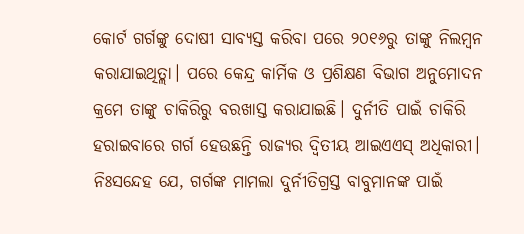କୋର୍ଟ ଗର୍ଗଙ୍କୁ ଦୋଷୀ ସାବ୍ୟସ୍ତ କରିବା ପରେ ୨୦୧୬ରୁ ତାଙ୍କୁ ନିଲମ୍ବନ କରାଯାଇଥିତ୍ଲା। ପରେ କେନ୍ଦ୍ର କାର୍ମିକ ଓ ପ୍ରଶିକ୍ଷଣ ବିଭାଗ ଅନୁମୋଦନ କ୍ରମେ ତାଙ୍କୁ ଚାକିରିରୁ ବରଖାସ୍ତ କରାଯାଇଛି। ଦୁର୍ନୀତି ପାଇଁ ଚାକିରି ହରାଇବାରେ ଗର୍ଗ ହେଉଛନ୍ତି ରାଜ୍ୟର ଦ୍ୱିତୀୟ ଆଇଏଏସ୍‌ ଅଧିକାରୀ। ନିଃସନ୍ଦେହ ଯେ, ଗର୍ଗଙ୍କ ମାମଲା ଦୁର୍ନୀତିଗ୍ରସ୍ତ ବାବୁମାନଙ୍କ ପାଇଁ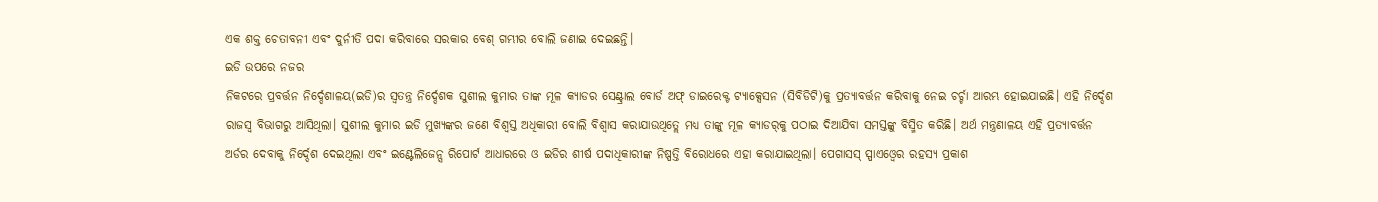ଏକ ଶକ୍ତ ଚେତାବନୀ ଏବଂ ଦୁର୍ନୀତି ପଦା କରିବାରେ ସରକାର ବେଶ୍‌ ଗମ୍ଭୀର ବୋଲି ଜଣାଇ ଦେଇଛନ୍ତି।
ଇଡି ଉପରେ ନଜର
ନିକଟରେ ପ୍ରବର୍ତ୍ତନ ନିର୍ଦ୍ଦେଶାଳୟ(ଇଡି)ର ସ୍ବତନ୍ତ୍ର ନିର୍ଦ୍ଦେଶକ ସୁଶୀଲ କୁମାର ତାଙ୍କ ମୂଳ କ୍ୟାଡର ସେଣ୍ଟ୍ରାଲ ବୋର୍ଡ ଅଫ୍‌ ଡାଇରେକ୍ଟ ଟ୍ୟାକ୍ସେସନ (ସିବିଡିଟି)କୁ ପ୍ରତ୍ୟାବର୍ତ୍ତନ କରିବାକୁ ନେଇ ଚର୍ଚ୍ଚା ଆରମ୍ଭ ହୋଇଯାଇଛି। ଏହି ନିର୍ଦ୍ଦେଶ ରାଜସ୍ବ ବିଭାଗରୁ ଆସିଥିଲା। ସୁଶୀଲ କୁମାର ଇଡି ମୁଖ୍ୟଙ୍କର ଜଣେ ବିଶ୍ୱସ୍ତ ଅଧିକାରୀ ବୋଲି ବିଶ୍ୱାସ କରାଯାଉଥିତ୍ଲେ ମଧ୍ୟ ତାଙ୍କୁ ମୂଳ କ୍ୟାଡର୍‌କୁ ପଠାଇ ଦିଆଯିବା ସମସ୍ତଙ୍କୁ ବିସ୍ମିତ କରିଛି। ଅର୍ଥ ମନ୍ତ୍ରଣାଳୟ ଏହି ପ୍ରତ୍ୟାବର୍ତ୍ତନ ଅର୍ଡର ଦେବାକୁ ନିର୍ଦ୍ଦେଶ ଦେଇଥିଲା ଏବଂ ଇଣ୍ଟେଲିଜେନ୍ସ ରିପୋର୍ଟ ଆଧାରରେ ଓ ଇଡିର ଶୀର୍ଷ ପଦାଧିକାରୀଙ୍କ ନିଷ୍ପତ୍ତି ବିରୋଧରେ ଏହା କରାଯାଇଥିଲା। ପେଗାସସ୍‌ ସ୍ପାଏଓ୍ବେର ରହସ୍ୟ ପ୍ରକାଶ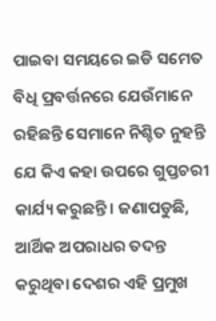ପାଇବା ସମୟରେ ଇଡି ସମେତ ବିଧି ପ୍ରବର୍ତ୍ତନରେ ଯେଉଁମାନେ ରହିଛନ୍ତି ସେମାନେ ନିଶ୍ଚିତ ନୁହନ୍ତି ଯେ କିଏ କହା ଉପରେ ଗୁପ୍ତଚରୀ କାର୍ଯ୍ୟ କରୁଛନ୍ତି। ଜଣାପଡୁଛି, ଆର୍ଥିକ ଅପରାଧର ତଦନ୍ତ କରୁଥିବା ଦେଶର ଏହି ପ୍ରମୁଖ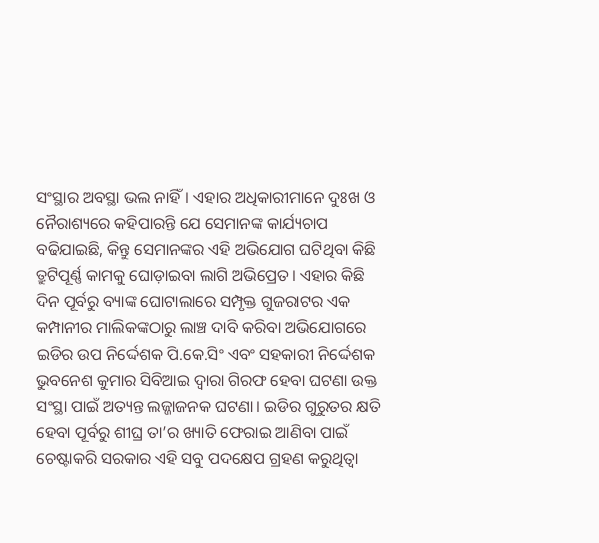ସଂସ୍ଥାର ଅବସ୍ଥା ଭଲ ନାହିଁ। ଏହାର ଅଧିକାରୀମାନେ ଦୁଃଖ ଓ ନୈରାଶ୍ୟରେ କହିପାରନ୍ତି ଯେ ସେମାନଙ୍କ କାର୍ଯ୍ୟଚାପ ବଢିଯାଇଛି, କିନ୍ତୁ ସେମାନଙ୍କର ଏହି ଅଭିଯୋଗ ଘଟିଥିବା କିଛି ତ୍ରୁଟିପୂର୍ଣ୍ଣ କାମକୁ ଘୋଡ଼ାଇବା ଲାଗି ଅଭିପ୍ରେତ। ଏହାର କିଛି ଦିନ ପୂର୍ବରୁ ବ୍ୟାଙ୍କ ଘୋଟାଲାରେ ସମ୍ପୃକ୍ତ ଗୁଜରାଟର ଏକ କମ୍ପାନୀର ମାଲିକଙ୍କଠାରୁ ଲାଞ୍ଚ ଦାବି କରିବା ଅଭିଯୋଗରେ ଇଡିର ଉପ ନିର୍ଦ୍ଦେଶକ ପି.କେ.ସିଂ ଏବଂ ସହକାରୀ ନିର୍ଦ୍ଦେଶକ ଭୁବନେଶ କୁମାର ସିବିଆଇ ଦ୍ୱାରା ଗିରଫ ହେବା ଘଟଣା ଉକ୍ତ ସଂସ୍ଥା ପାଇଁ ଅତ୍ୟନ୍ତ ଲଜ୍ଜାଜନକ ଘଟଣା। ଇଡିର ଗୁରୁତର କ୍ଷତି ହେବା ପୂର୍ବରୁ ଶୀଘ୍ର ତା’ର ଖ୍ୟାତି ଫେରାଇ ଆଣିବା ପାଇଁ ଚେଷ୍ଟାକରି ସରକାର ଏହି ସବୁ ପଦକ୍ଷେପ ଗ୍ରହଣ କରୁଥିତ୍ବା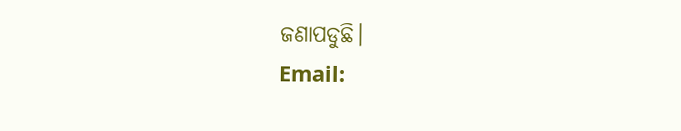ଜଣାପଡୁଛି।
Email: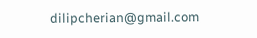dilipcherian@gmail.com